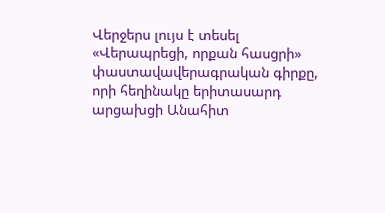Վերջերս լույս է տեսել «Վերապրեցի, որքան հասցրի» փաստավավերագրական գիրքը, որի հեղինակը երիտասարդ արցախցի Անահիտ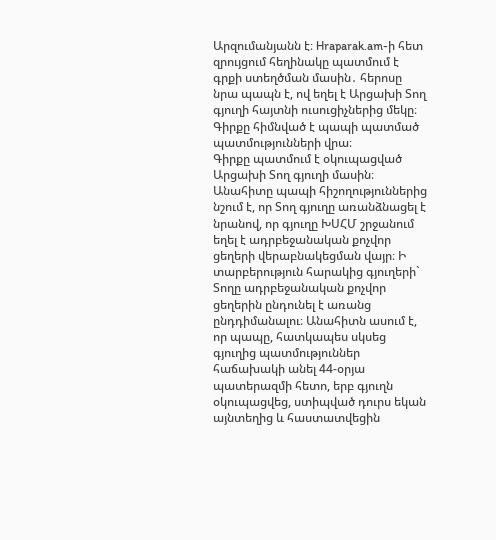Արզումանյանն է։ Hraparak.am-ի հետ զրույցում հեղինակը պատմում է գրքի ստեղծման մասին․ հերոսը նրա պապն է, ով եղել է Արցախի Տող գյուղի հայտնի ուսուցիչներից մեկը։ Գիրքը հիմնված է պապի պատմած պատմությունների վրա։
Գիրքը պատմում է օկուպացված Արցախի Տող գյուղի մասին։ Անահիտը պապի հիշողություններից նշում է, որ Տող գյուղը առանձնացել է նրանով, որ գյուղը ԽՍՀՄ շրջանում եղել է ադրբեջանական քոչվոր ցեղերի վերաբնակեցման վայր։ Ի տարբերություն հարակից գյուղերի` Տողը ադրբեջանական քոչվոր ցեղերին ընդունել է առանց ընդդիմանալու։ Անահիտն ասում է, որ պապը, հատկապես սկսեց գյուղից պատմություններ հաճախակի անել 44-օրյա պատերազմի հետո, երբ գյուղն օկուպացվեց, ստիպված դուրս եկան այնտեղից և հաստատվեցին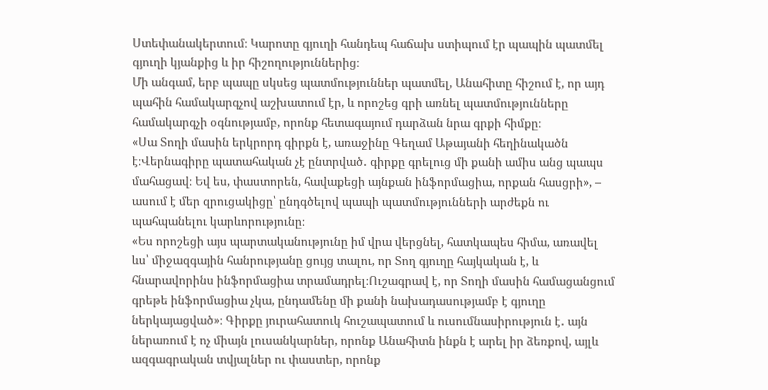Ստեփանակերտում։ Կարոտը գյուղի հանդեպ հաճախ ստիպում էր պապին պատմել գյուղի կյանքից և իր հիշողություններից։
Մի անգամ, երբ պապը սկսեց պատմություններ պատմել, Անահիտը հիշում է, որ այդ պահին համակարգչով աշխատում էր, և որոշեց գրի առնել պատմությունները համակարգչի օգնությամբ, որոնք հետագայում դարձան նրա գրքի հիմքը։
«Սա Տողի մասին երկրորդ գիրքն է, առաջինը Գեղամ Աթայանի հեղինակածն է։Վերնագիրը պատահական չէ ընտրված․ գիրքը գրելուց մի քանի ամիս անց պապս մահացավ։ Եվ ես, փաստորեն, հավաքեցի այնքան ինֆորմացիա, որքան հասցրի», – ասում է մեր զրուցակիցը՝ ընդգծելով պապի պատմությունների արժեքն ու պահպանելու կարևորությունը։
«Ես որոշեցի այս պարտականությունը իմ վրա վերցնել, հատկապես հիմա, առավել ևս՝ միջազգային հանրությանը ցույց տալու, որ Տող գյուղը հայկական է, և հնարավորինս ինֆորմացիա տրամադրել։Ուշագրավ է, որ Տողի մասին համացանցում գրեթե ինֆորմացիա չկա, ընդամենը մի քանի նախադասությամբ է գյուղը ներկայացված»։ Գիրքը յուրահատուկ հուշապատում և ուսումնասիրություն է․ այն ներառում է ոչ միայն լուսանկարներ, որոնք Անահիտն ինքն է արել իր ձեռքով, այլև ազգագրական տվյալներ ու փաստեր, որոնք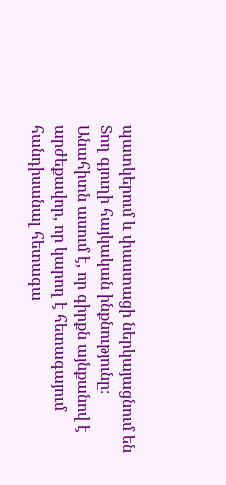պատկերում և փաստացի ներկայացնում են Տող գյուղի հայկական ինքնությունը։ Անահիտն ասում է, որ գիրքն այնքանով է արժեքավոր, որ կարող է հետագայում հանդիսանալ հետագա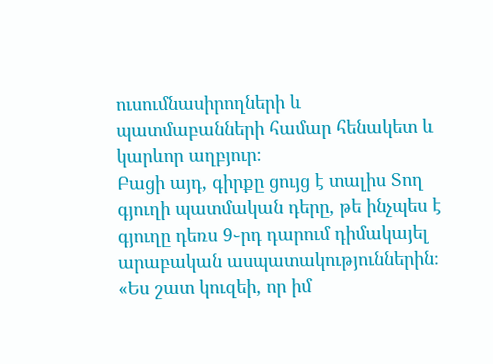ուսումնասիրողների և պատմաբանների համար հենակետ և կարևոր աղբյուր։
Բացի այդ, գիրքը ցույց է տալիս Տող գյուղի պատմական դերը, թե ինչպես է գյուղը դեռս 9֊րդ դարում դիմակայել արաբական ասպատակություններին։ «Ես շատ կուզեի, որ իմ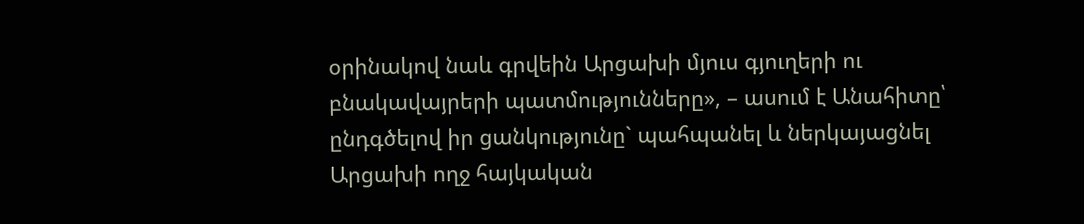օրինակով նաև գրվեին Արցախի մյուս գյուղերի ու բնակավայրերի պատմությունները», – ասում է Անահիտը՝ ընդգծելով իր ցանկությունը` պահպանել և ներկայացնել Արցախի ողջ հայկական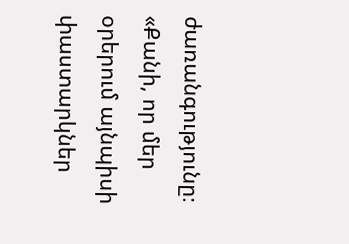ժառանգությունը։
«Քանի, որ մեր օրերում այնպիսի փաստարկներ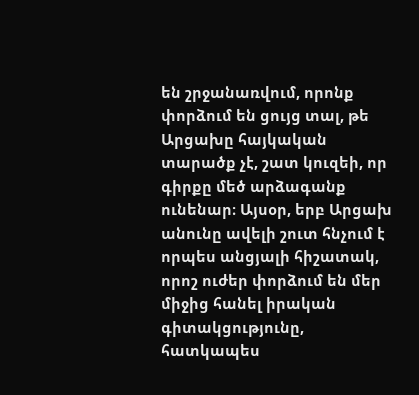են շրջանառվում, որոնք փորձում են ցույց տալ, թե Արցախը հայկական տարածք չէ, շատ կուզեի, որ գիրքը մեծ արձագանք ունենար։ Այսօր, երբ Արցախ անունը ավելի շուտ հնչում է որպես անցյալի հիշատակ, որոշ ուժեր փորձում են մեր միջից հանել իրական գիտակցությունը, հատկապես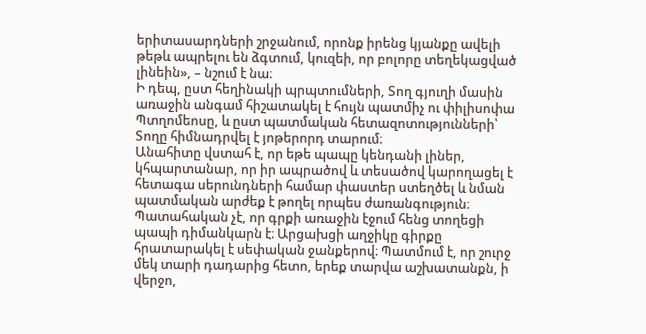երիտասարդների շրջանում, որոնք իրենց կյանքը ավելի թեթև ապրելու են ձգտում, կուզեի, որ բոլորը տեղեկացված լինեին», – նշում է նա։
Ի դեպ, ըստ հեղինակի պրպտումների, Տող գյուղի մասին առաջին անգամ հիշատակել է հույն պատմիչ ու փիլիսոփա Պտղոմեոսը, և ըստ պատմական հետազոտությունների՝ Տողը հիմնադրվել է յոթերորդ տարում։
Անահիտը վստահ է, որ եթե պապը կենդանի լիներ, կհպարտանար, որ իր ապրածով և տեսածով կարողացել է հետագա սերունդների համար փաստեր ստեղծել և նման պատմական արժեք է թողել որպես ժառանգություն։ Պատահական չէ, որ գրքի առաջին էջում հենց տողեցի պապի դիմանկարն է։ Արցախցի աղջիկը գիրքը հրատարակել է սեփական ջանքերով։ Պատմում է, որ շուրջ մեկ տարի դադարից հետո, երեք տարվա աշխատանքն, ի վերջո,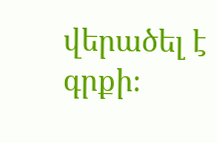վերածել է գրքի։